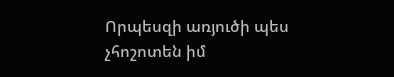Որպեսզի առյուծի պես չհոշոտեն իմ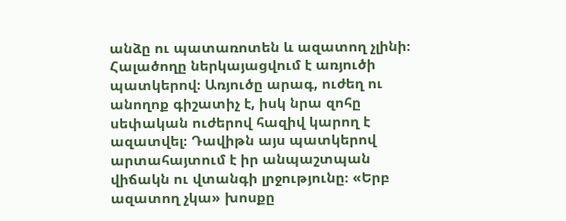անձը ու պատառոտեն և ազատող չլինի։
Հալածողը ներկայացվում է առյուծի պատկերով։ Առյուծը արագ, ուժեղ ու անողոք գիշատիչ է, իսկ նրա զոհը սեփական ուժերով հազիվ կարող է ազատվել։ Դավիթն այս պատկերով արտահայտում է իր անպաշտպան վիճակն ու վտանգի լրջությունը։ «Երբ ազատող չկա» խոսքը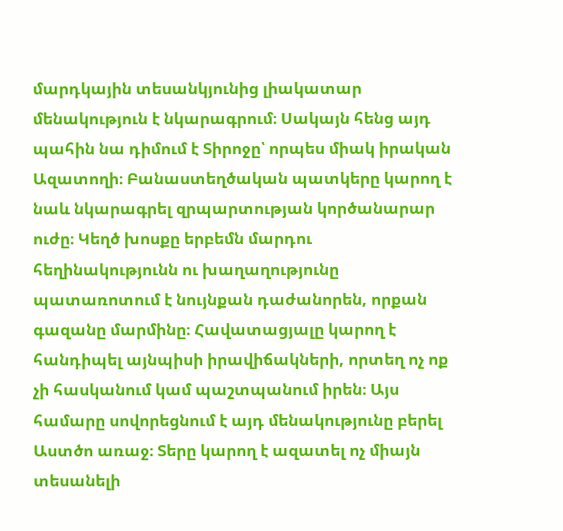մարդկային տեսանկյունից լիակատար մենակություն է նկարագրում։ Սակայն հենց այդ պահին նա դիմում է Տիրոջը՝ որպես միակ իրական Ազատողի։ Բանաստեղծական պատկերը կարող է նաև նկարագրել զրպարտության կործանարար ուժը։ Կեղծ խոսքը երբեմն մարդու հեղինակությունն ու խաղաղությունը պատառոտում է նույնքան դաժանորեն, որքան գազանը մարմինը։ Հավատացյալը կարող է հանդիպել այնպիսի իրավիճակների, որտեղ ոչ ոք չի հասկանում կամ պաշտպանում իրեն։ Այս համարը սովորեցնում է այդ մենակությունը բերել Աստծո առաջ։ Տերը կարող է ազատել ոչ միայն տեսանելի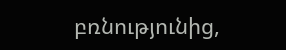բռնությունից,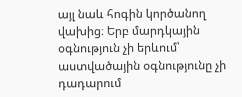այլ նաև հոգին կործանող վախից։ Երբ մարդկային օգնություն չի երևում՝ աստվածային օգնությունը չի դադարում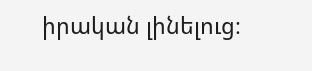իրական լինելուց։